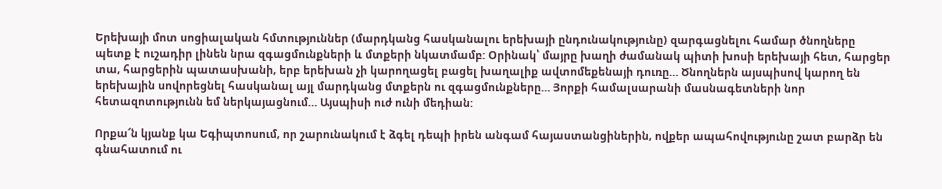Երեխայի մոտ սոցիալական հմտություններ (մարդկանց հասկանալու երեխայի ընդունակությունը) զարգացնելու համար ծնողները պետք է ուշադիր լինեն նրա զգացմունքների և մտքերի նկատմամբ: Օրինակ՝ մայրը խաղի ժամանակ պիտի խոսի երեխայի հետ, հարցեր տա, հարցերին պատասխանի, երբ երեխան չի կարողացել բացել խաղալիք ավտոմեքենայի դուռը… Ծնողներն այսպիսով կարող են երեխային սովորեցնել հասկանալ այլ մարդկանց մտքերն ու զգացմունքները… Յորքի համալսարանի մասնագետների նոր հետազոտությունն եմ ներկայացնում… Այսպիսի ուժ ունի մեդիան:

Որքա՜ն կյանք կա Եգիպտոսում, որ շարունակում է ձգել դեպի իրեն անգամ հայաստանցիներին, ովքեր ապահովությունը շատ բարձր են գնահատում ու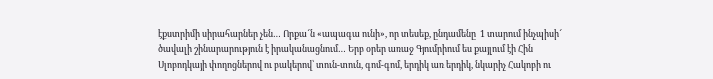էքստրիմի սիրահարներ չեն… Որքա՜ն «ապագա ունի», որ տեսեք, ընդամենը  1 տարում ինչպիսի՜ ծավալի շինարարություն է իրականացնում… Երբ օրեր առաջ Գյումրիում ես քայլում էի Հին Սլոբոդկայի փողոցներով ու բակերով՝ տուն-տուն, գոմ-գոմ, երդիկ առ երդիկ, նկարիչ Հակոբի ու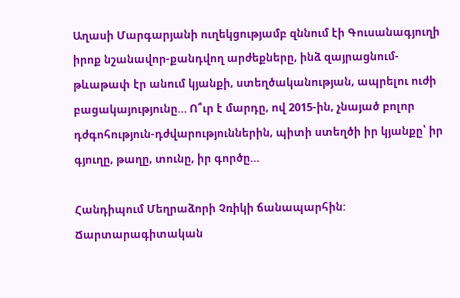Աղասի Մարգարյանի ուղեկցությամբ զննում էի Գուսանագյուղի իրոք նշանավոր-քանդվող արժեքները, ինձ զայրացնում-թևաթափ էր անում կյանքի, ստեղծականության, ապրելու ուժի բացակայությունը… Ո՞ւր է մարդը, ով 2015-ին, չնայած բոլոր դժգոհություն-դժվարություններին, պիտի ստեղծի իր կյանքը՝ իր գյուղը, թաղը, տունը, իր գործը…

Հանդիպում Մեղրաձորի Չռիկի ճանապարհին:
Ճարտարագիտական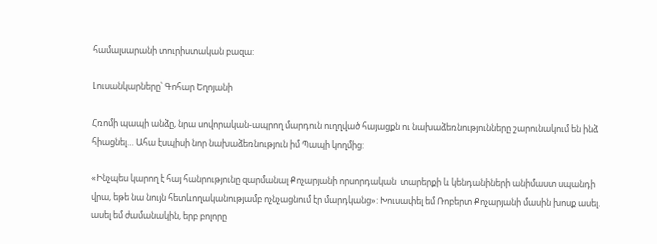համալսարանի տուրիստական բազա:

Լուսանկարները՝ Գոհար Եղոյանի

Հռոմի պապի անձը, նրա սովորական-ապրող մարդուն ուղղված հայացքն ու նախաձեռնությունները շարունակում են ինձ հիացնել… Ահա էսպիսի նոր նախաձեռնություն իմ Պապի կողմից:

«Ինչպես կարող է հայ հանրությունը զարմանալ Քոչարյանի որսորդական  տարերքի և կենդանիների անիմաստ սպանդի վրա, եթե նա նույն հետևողականությամբ ոչնչացնում էր մարդկանց»: Խուսափել եմ Ռոբերտ Քոչարյանի մասին խոսք ասել. ասել եմ ժամանակին, երբ բոլորը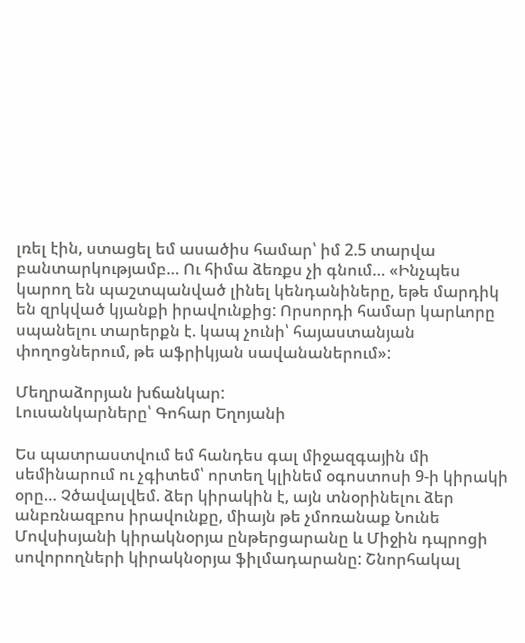լռել էին, ստացել եմ ասածիս համար՝ իմ 2.5 տարվա բանտարկությամբ… Ու հիմա ձեռքս չի գնում… «Ինչպես կարող են պաշտպանված լինել կենդանիները, եթե մարդիկ են զրկված կյանքի իրավունքից: Որսորդի համար կարևորը սպանելու տարերքն է. կապ չունի՝ հայաստանյան փողոցներում, թե աֆրիկյան սավանաներում»:

Մեղրաձորյան խճանկար:
Լուսանկարները՝ Գոհար Եղոյանի

Ես պատրաստվում եմ հանդես գալ միջազգային մի սեմինարում ու չգիտեմ՝ որտեղ կլինեմ օգոստոսի 9-ի կիրակի օրը… Չծավալվեմ. ձեր կիրակին է, այն տնօրինելու ձեր անբռնազբոս իրավունքը, միայն թե չմոռանաք Նունե Մովսիսյանի կիրակնօրյա ընթերցարանը և Միջին դպրոցի սովորողների կիրակնօրյա ֆիլմադարանը: Շնորհակալ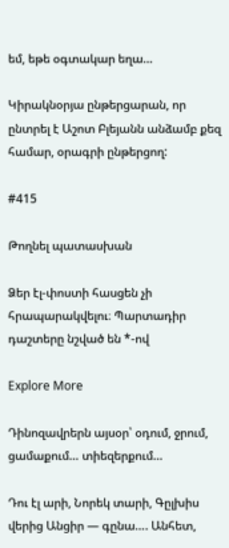եմ, եթե օգտակար եղա…

Կիրակնօրյա ընթերցարան, որ ընտրել է Աշոտ Բլեյանն անձամբ քեզ համար, օրագրի ընթերցող:

#415

Թողնել պատասխան

Ձեր էլ-փոստի հասցեն չի հրապարակվելու։ Պարտադիր դաշտերը նշված են *-ով

Explore More

Դինոզավրերն այսօր՝ օդում, ջրում, ցամաքում… տիեզերքում…

Դու էլ արի, Նորեկ տարի, Գըլխիս վերից Անցիր — գընա…. Անհետ,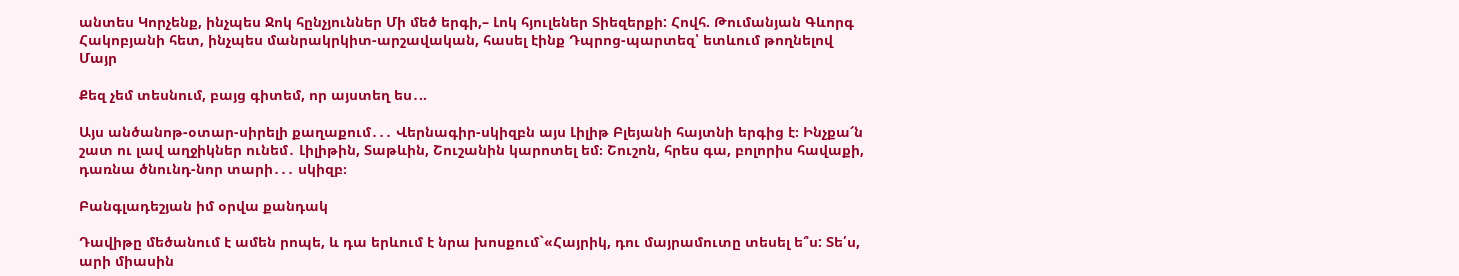անտես Կորչենք, ինչպես Ջոկ հընչյուններ Մի մեծ երգի,– Լոկ հյուլեներ Տիեզերքի: Հովհ. Թումանյան Գևորգ Հակոբյանի հետ, ինչպես մանրակրկիտ-արշավական, հասել էինք Դպրոց-պարտեզ՝ ետևում թողնելով Մայր

Քեզ չեմ տեսնում, բայց գիտեմ, որ այստեղ ես․..

Այս անծանոթ-օտար-սիրելի քաղաքում․․․ Վերնագիր-սկիզբն այս Լիլիթ Բլեյանի հայտնի երգից է։ Ինչքա՜ն շատ ու լավ աղջիկներ ունեմ․ Լիլիթին, Տաթևին, Շուշանին կարոտել եմ։ Շուշոն, հրես գա, բոլորիս հավաքի, դառնա ծնունդ-նոր տարի․․․ սկիզբ։

Բանգլադեշյան իմ օրվա քանդակ

Դավիթը մեծանում է ամեն րոպե, և դա երևում է նրա խոսքում`«Հայրիկ, դու մայրամուտը տեսել ե՞ս: Տե՛ս, արի միասին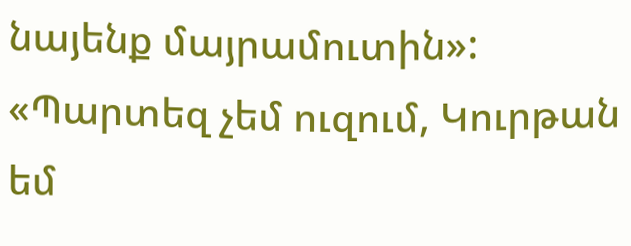նայենք մայրամուտին»: «Պարտեզ չեմ ուզում, Կուրթան եմ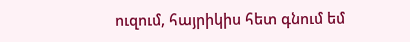ուզում, հայրիկիս հետ գնում եմ